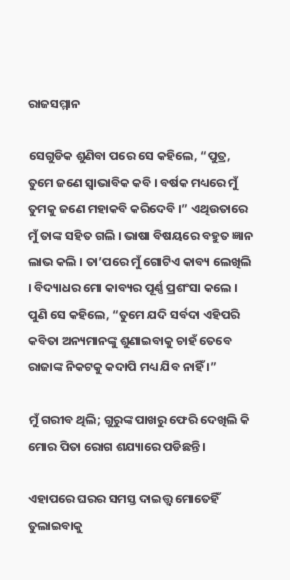ରାଜସମ୍ମାନ

ସେଗୁଡିକ ଶୁଣିବା ପରେ ସେ କହିଲେ, “ପୁତ୍ର, ତୁମେ ଜଣେ ସ୍ୱାଭାବିକ କବି । ବର୍ଷକ ମଧ୍ୟରେ ମୁଁ ତୁମକୁ ଜଣେ ମହାକବି କରିଦେବି ।” ଏଥିଉତାରେ ମୁଁ ତାଙ୍କ ସହିତ ଗଲି । ଭାଷା ବିଷୟରେ ବହୁତ ଜ୍ଞାନ ଲାଭ କଲି । ତା’ପରେ ମୁଁ ଗୋଟିଏ କାବ୍ୟ ଲେଖିଲି । ବିଦ୍ୟାଧର ମୋ କାବ୍ୟର ପୂର୍ଣ୍ଣ ପ୍ରଶଂସା କଲେ । ପୁଣି ସେ କହିଲେ, “ତୁମେ ଯଦି ସର୍ବଦା ଏହିପରି କବିତା ଅନ୍ୟମାନଙ୍କୁ ଶୁଣାଇବାକୁ ଚାହଁ ତେବେ ରାଜାଙ୍କ ନିକଟକୁ କଦାପି ମଧ୍ୟ ଯିବ ନାହିଁ ।”

ମୁଁ ଗରୀବ ଥିଲି; ଗୁରୁଙ୍କ ପାଖରୁ ଫେରି ଦେଖିଲି କି ମୋର ପିତା ରୋଗ ଶଯ୍ୟାରେ ପଡିଛନ୍ତି ।

ଏହାପରେ ଘରର ସମସ୍ତ ଦାଇତ୍ତ୍ଵ ମୋତେହିଁ ତୁଲାଇବାକୁ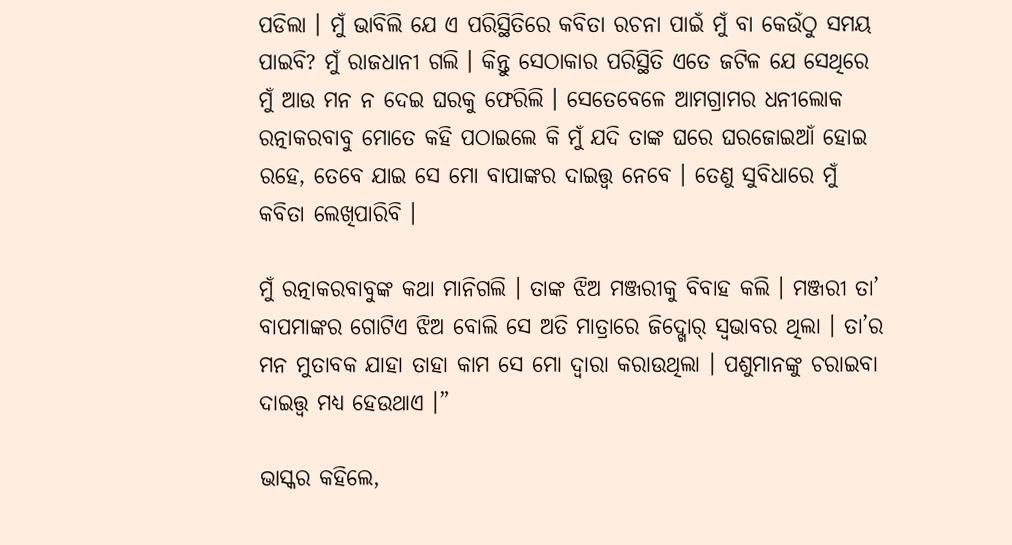ପଡିଲା । ମୁଁ ଭାବିଲି ଯେ ଏ ପରିସ୍ଥିତିରେ କବିତା ରଚନା ପାଇଁ ମୁଁ ବା କେଉଁଠୁ ସମୟ ପାଇବି? ମୁଁ ରାଜଧାନୀ ଗଲି । କିନ୍ତୁ ସେଠାକାର ପରିସ୍ଥିତି ଏତେ ଜଟିଳ ଯେ ସେଥିରେ ମୁଁ ଆଉ ମନ ନ ଦେଇ ଘରକୁ ଫେରିଲି । ସେତେବେଳେ ଆମଗ୍ରାମର ଧନୀଲୋକ ରତ୍ନାକରବାବୁ ମୋତେ କହି ପଠାଇଲେ କି ମୁଁ ଯଦି ତାଙ୍କ ଘରେ ଘରଜୋଇଆଁ ହୋଇ ରହେ, ତେବେ ଯାଇ ସେ ମୋ ବାପାଙ୍କର ଦାଇତ୍ତ୍ଵ ନେବେ । ତେଣୁ ସୁବିଧାରେ ମୁଁ କବିତା ଲେଖିପାରିବି ।

ମୁଁ ରତ୍ନାକରବାବୁଙ୍କ କଥା ମାନିଗଲି । ତାଙ୍କ ଝିଅ ମଞ୍ଜରୀକୁ ବିବାହ କଲି । ମଞ୍ଜରୀ ତା’ ବାପମାଙ୍କର ଗୋଟିଏ ଝିଅ ବୋଲି ସେ ଅତି ମାତ୍ରାରେ ଜିଦ୍ଖୋର୍ ସ୍ୱଭାବର ଥିଲା । ତା’ର ମନ ମୁତାବକ ଯାହା ତାହା କାମ ସେ ମୋ ଦ୍ୱାରା କରାଉଥିଲା । ପଶୁମାନଙ୍କୁ ଚରାଇବା ଦାଇତ୍ତ୍ଵ ମଧ୍ୟ ହେଉଥାଏ ।”

ଭାସ୍କର କହିଲେ,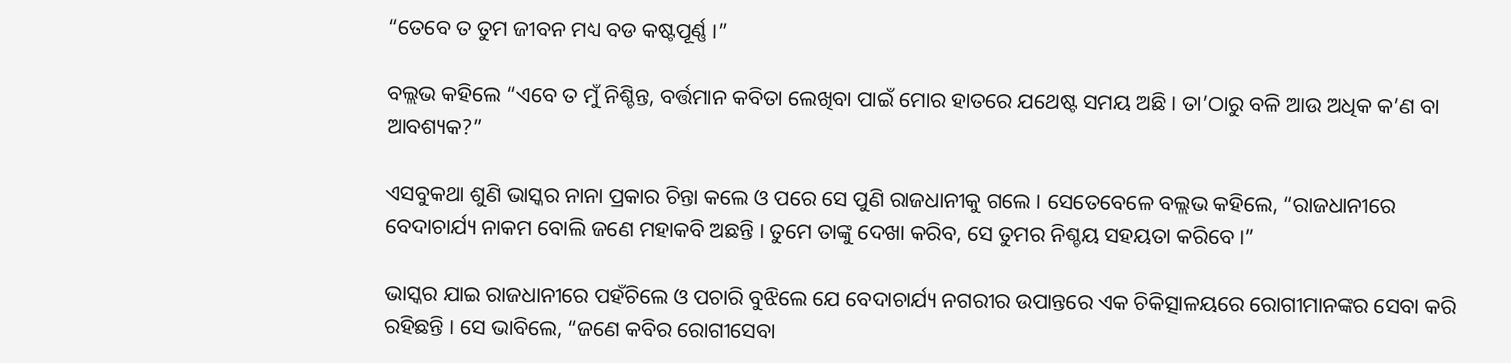“ତେବେ ତ ତୁମ ଜୀବନ ମଧ୍ୟ ବଡ କଷ୍ଟପୂର୍ଣ୍ଣ ।”

ବଲ୍ଲଭ କହିଲେ “ଏବେ ତ ମୁଁ ନିଶ୍ଚିନ୍ତ, ବର୍ତ୍ତମାନ କବିତା ଲେଖିବା ପାଇଁ ମୋର ହାତରେ ଯଥେଷ୍ଟ ସମୟ ଅଛି । ତା’ଠାରୁ ବଳି ଆଉ ଅଧିକ କ’ଣ ବା ଆବଶ୍ୟକ?”

ଏସବୁକଥା ଶୁଣି ଭାସ୍କର ନାନା ପ୍ରକାର ଚିନ୍ତା କଲେ ଓ ପରେ ସେ ପୁଣି ରାଜଧାନୀକୁ ଗଲେ । ସେତେବେଳେ ବଲ୍ଲଭ କହିଲେ, “ରାଜଧାନୀରେ ବେଦାଚାର୍ଯ୍ୟ ନାକମ ବୋଲି ଜଣେ ମହାକବି ଅଛନ୍ତି । ତୁମେ ତାଙ୍କୁ ଦେଖା କରିବ, ସେ ତୁମର ନିଶ୍ଚୟ ସହୟତା କରିବେ ।”

ଭାସ୍କର ଯାଇ ରାଜଧାନୀରେ ପହଁଚିଲେ ଓ ପଚାରି ବୁଝିଲେ ଯେ ବେଦାଚାର୍ଯ୍ୟ ନଗରୀର ଉପାନ୍ତରେ ଏକ ଚିକିତ୍ସାଳୟରେ ରୋଗୀମାନଙ୍କର ସେବା କରି ରହିଛନ୍ତି । ସେ ଭାବିଲେ, “ଜଣେ କବିର ରୋଗୀସେବା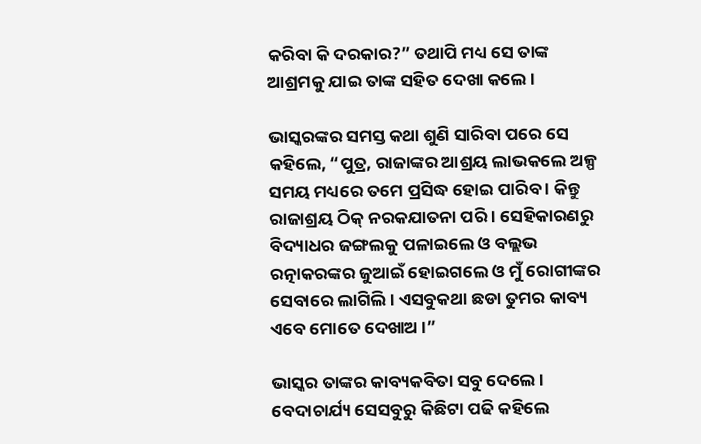କରିବା କି ଦରକାର?” ତଥାପି ମଧ୍ୟ ସେ ତାଙ୍କ ଆଶ୍ରମକୁ ଯାଇ ତାଙ୍କ ସହିତ ଦେଖା କଲେ ।

ଭାସ୍କରଙ୍କର ସମସ୍ତ କଥା ଶୁଣି ସାରିବା ପରେ ସେ କହିଲେ, “ପୁତ୍ର, ରାଜାଙ୍କର ଆଶ୍ରୟ ଲାଭକଲେ ଅଳ୍ପ ସମୟ ମଧ୍ୟରେ ତମେ ପ୍ରସିଦ୍ଧ ହୋଇ ପାରିବ । କିନ୍ତୁ ରାଜାଶ୍ରୟ ଠିକ୍ ନରକଯାତନା ପରି । ସେହିକାରଣରୁ ବିଦ୍ୟାଧର ଜଙ୍ଗଲକୁ ପଳାଇଲେ ଓ ବଲ୍ଲଭ ରତ୍ନାକରଙ୍କର ଜୁଆଇଁ ହୋଇଗଲେ ଓ ମୁଁ ରୋଗୀଙ୍କର ସେବାରେ ଲାଗିଲି । ଏସବୁକଥା ଛଡା ତୁମର କାବ୍ୟ ଏବେ ମୋତେ ଦେଖାଅ ।”

ଭାସ୍କର ତାଙ୍କର କାବ୍ୟକବିତା ସବୁ ଦେଲେ । ବେଦାଚାର୍ଯ୍ୟ ସେସବୁରୁ କିଛିଟା ପଢି କହିଲେ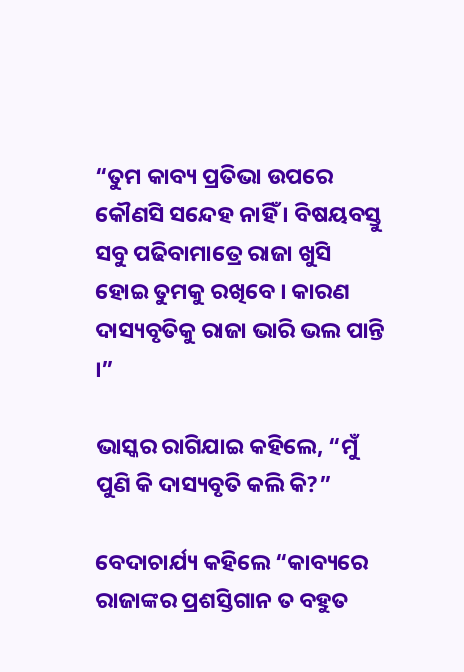“ତୁମ କାବ୍ୟ ପ୍ରତିଭା ଉପରେ କୌଣସି ସନ୍ଦେହ ନାହିଁ । ବିଷୟବସ୍ତୁ ସବୁ ପଢିବାମାତ୍ରେ ରାଜା ଖୁସି ହୋଇ ତୁମକୁ ରଖିବେ । କାରଣ ଦାସ୍ୟବୃତିକୁ ରାଜା ଭାରି ଭଲ ପାନ୍ତି ।”

ଭାସ୍କର ରାଗିଯାଇ କହିଲେ, “ମୁଁ ପୁଣି କି ଦାସ୍ୟବୃତି କଲି କି?”

ବେଦାଚାର୍ଯ୍ୟ କହିଲେ “କାବ୍ୟରେ ରାଜାଙ୍କର ପ୍ରଶସ୍ତିଗାନ ତ ବହୁତ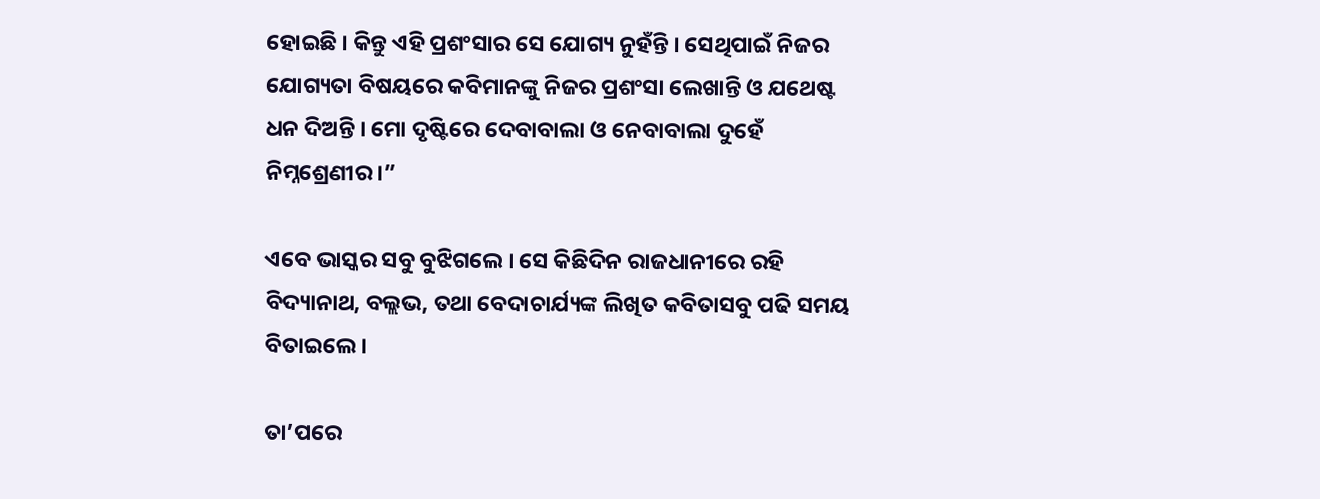ହୋଇଛି । କିନ୍ତୁ ଏହି ପ୍ରଶଂସାର ସେ ଯୋଗ୍ୟ ନୁହଁନ୍ତି । ସେଥିପାଇଁ ନିଜର ଯୋଗ୍ୟତା ବିଷୟରେ କବିମାନଙ୍କୁ ନିଜର ପ୍ରଶଂସା ଲେଖାନ୍ତି ଓ ଯଥେଷ୍ଟ ଧନ ଦିଅନ୍ତି । ମୋ ଦୃଷ୍ଟିରେ ଦେବାବାଲା ଓ ନେବାବାଲା ଦୁହେଁ ନିମ୍ନଶ୍ରେଣୀର ।”

ଏବେ ଭାସ୍କର ସବୁ ବୁଝିଗଲେ । ସେ କିଛିଦିନ ରାଜଧାନୀରେ ରହି ବିଦ୍ୟାନାଥ, ବଲ୍ଲଭ, ତଥା ବେଦାଚାର୍ଯ୍ୟଙ୍କ ଲିଖିତ କବିତାସବୁ ପଢି ସମୟ ବିତାଇଲେ ।

ତା’ପରେ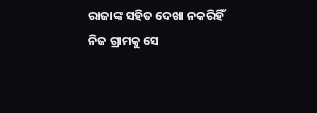ରାଜାଙ୍କ ସହିତ ଦେଖା ନକରିହିଁ ନିଜ ଗ୍ରାମକୁ ସେ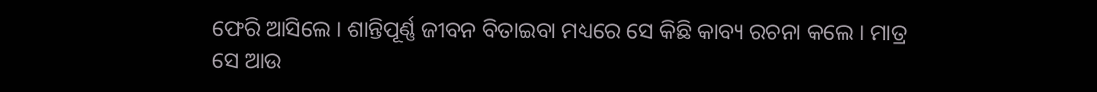ଫେରି ଆସିଲେ । ଶାନ୍ତିପୂର୍ଣ୍ଣ ଜୀବନ ବିତାଇବା ମଧ୍ୟରେ ସେ କିଛି କାବ୍ୟ ରଚନା କଲେ । ମାତ୍ର ସେ ଆଉ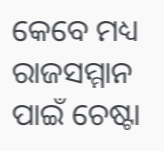କେବେ ମଧ୍ୟ ରାଜସମ୍ମାନ ପାଇଁ ଚେଷ୍ଟା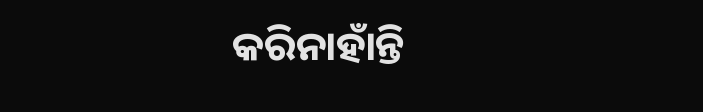କରିନାହାଁନ୍ତି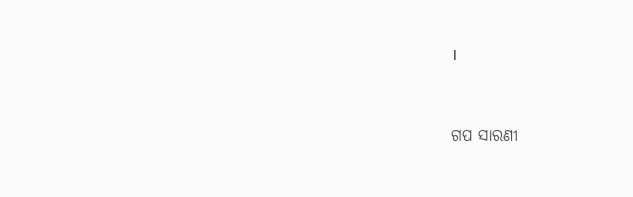।


ଗପ ସାରଣୀ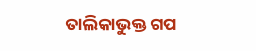ତାଲିକାଭୁକ୍ତ ଗପ